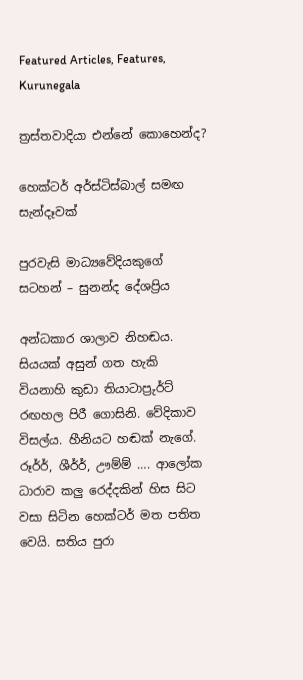Featured Articles, Features, Kurunegala

ත්‍රස්තවාදියා එන්නේ කොහෙන්ද?

හෙක්ටර් අර්ස්ටිස්බාල් සමඟ සැන්දෑවක්

පුරවැසි මාධ්‍යවේදියකුගේ සටහන් – සුනන්ද දේශප්‍රිය

අන්ධකාර ශාලාව නිහඬය. සියයක් අසුන් ගත හැකි වියනාහි කුඩා තියාටාප්‍රුර්ට් රඟහල පිරී ගොසිනි. වේදිකාව විසල්ය. හීනියට හඬක් නැගේ. රූර්ර්, ශීර්ර්, ඌම්ම් …. ආලෝක ධාරාව කලු රෙද්දකින් හිස සිට වසා සිටින හෙක්ටර් මත පතිත වෙයි. සතිය පුරා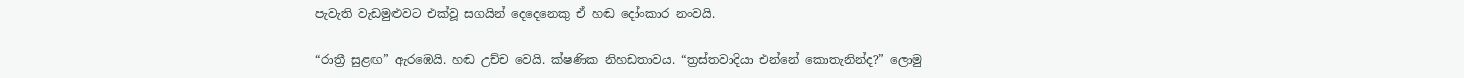පැවැති වැඩමුළුවට එක්වූ සගයින් දෙදෙනෙකු ඒ හඬ දෝංකාර නංවයි.

“රාත්‍රී සුළඟ” ඇරඹෙයි. හඬ උච්ච වෙයි. ක්ෂණික නිහඩතාවය. “ත්‍රස්තවාදියා එන්නේ කොතැනින්ද?” ලොමු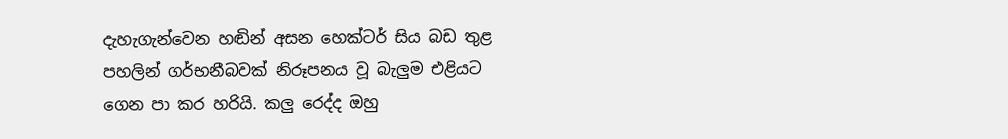දැහැගැන්වෙන හඬින් අසන හෙක්ටර් සිය බඩ තුළ පහලින් ගර්භනීබවක් නිරූපනය වූ බැලුම එළියට ගෙන පා කර හරියි. කලු රෙද්ද ඔහු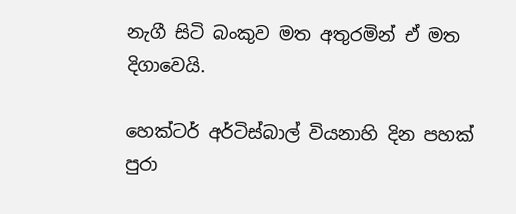නැගී සිටි බංකුව මත අතුරමින් ඒ මත දිගාවෙයි.

හෙක්ටර් අර්ටිස්බාල් වියනාහි දින පහක් පුරා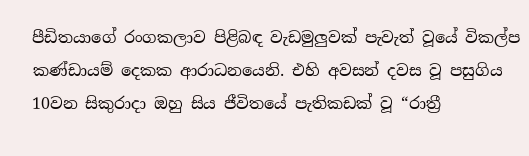පීඩිතයාගේ රංගකලාව පිළිබඳ වැඩමුලුවක් පැවැත් වූයේ විකල්ප කණ්ඩායම් දෙකක ආරාධනයෙනි. එහි අවසන් දවස වූ පසුගිය 10වන සිකුරාදා ඔහු සිය ජීවිතයේ පැතිකඩක් වූ “රාත්‍රී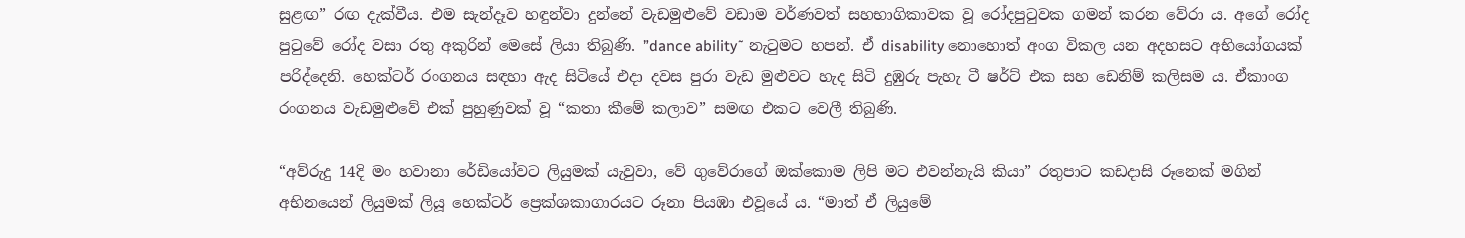සුළඟ” රඟ දැක්වීය. එම සැන්දෑව හඳුන්වා දුන්නේ වැඩමුළුවේ වඩාම වර්ණවත් සහභාගිකාවක වූ රෝදපුටුවක ගමන් කරන වේරා ය. අගේ රෝද පුටුවේ රෝද වසා රතු අකුරින් මෙසේ ලියා තිබුණි. ”dance ability˜ නැටුමට හපන්. ඒ disability නොහොත් අංග විකල යන අදහසට අභියෝගයක් පරිද්දෙනි. හෙක්ටර් රංගනය සඳහා ඇද සිටියේ එදා දවස පුරා වැඩ මුළුවට හැද සිටි දුඹුරු පැහැ ටී ෂර්ට් එක සහ ඩෙනිම් කලිසම ය. ඒකාංග රංගනය වැඩමුළුවේ එක් පුහුණුවක් වූ “කතා කීමේ කලාව” සමඟ එකට වෙලී තිබුණි.

“අව්රුදු 14දි මං හවානා රේඩියෝවට ලියුමක් යැවුවා, වේ ගුවේරාගේ ඔක්කොම ලිපි මට එවන්නැයි කියා” රතුපාට කඩදාසි රූනෙක් මගින් අභිනයෙන් ලියුමක් ලියූ හෙක්ටර් ප්‍රෙක්ශකාගාරයට රූනා පියඹා එවූයේ ය. “මාත් ඒ ලියුමේ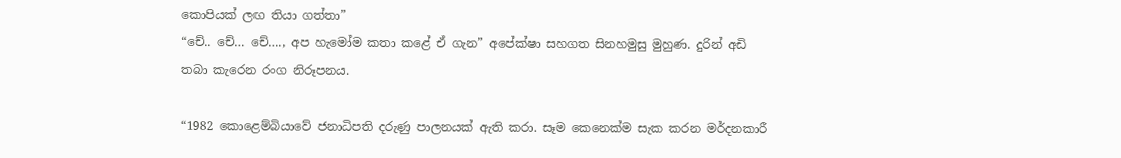කොපියක් ලඟ තියා ගත්තා”
“චේ.. චේ… චේ…., අප හැමෝම කතා කළේ ඒ ගැන” අපේක්ෂා සහගත සිනහමුසු මුහුණ. දුරින් අඩි තබා කැරෙන රංග නිරූපනය.

“1982 කොළෙම්බියාවේ ජනාධිපති දරුණු පාලනයක් ඇති කරා. සෑම කෙනෙක්ම සැක කරන මර්දනකාරී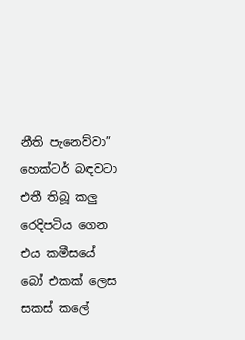නීති පැනෙව්වා” හෙක්ටර් බඳවටා එතී තිබූ කලු රෙදිපටිය ගෙන එය කමීසයේ බෝ එකක් ලෙස සකස් කලේ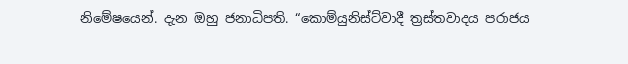නිමේෂයෙන්. දැන ඔහු ජනාධිපති. “කොම්යුනිස්ට්වාදී ත්‍රස්තවාදය පරාජය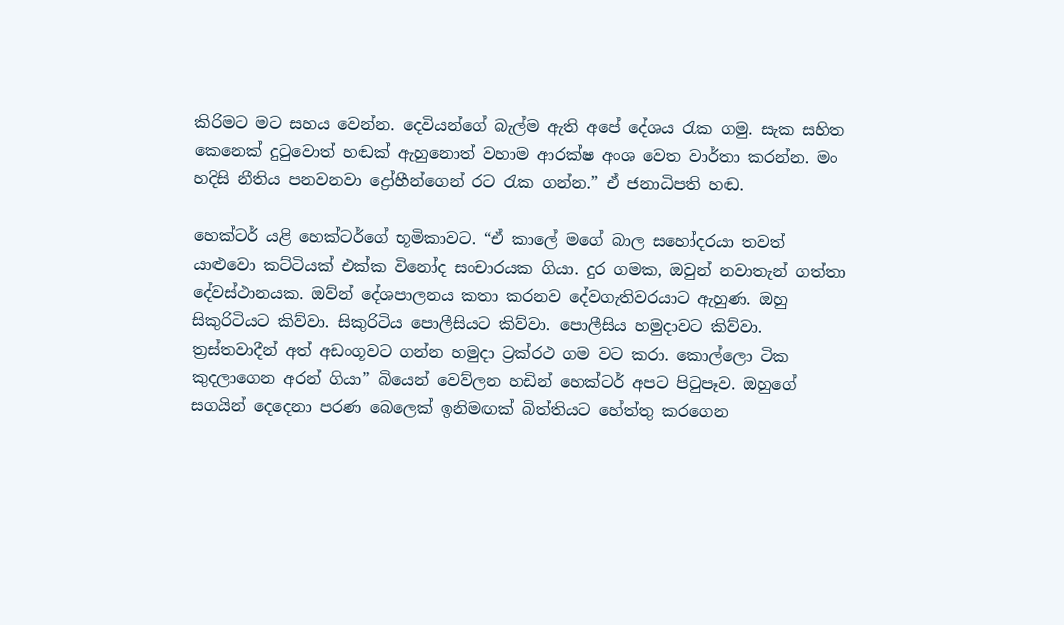කිරිමට මට සහය වෙන්න. දෙවියන්ගේ බැල්ම ඇති අපේ දේශය රැක ගමු. සැක සහිත කෙනෙක් දුටුවොත් හඬක් ඇහුනොත් වහාම ආරක්ෂ අංශ වෙත වාර්තා කරන්න. මං හදිසි නීතිය පනවනවා ද්‍රෝහීන්ගෙන් රට රැක ගන්න.” ඒ ජනාධිපති හඬ.

හෙක්ටර් යළි හෙක්ටර්ගේ භූමිකාවට. “ඒ කාලේ මගේ බාල සහෝදරයා තවත් යාළුවො කට්ටියක් එක්ක විනෝද සංචාරයක ගියා. දුර ගමක, ඔවුන් නවාතැන් ගත්තා දේවස්ථානයක. ඔව්න් දේශපාලනය කතා කරනව දේවගැතිවරයාට ඇහුණ. ඔහු සිකුරිටියට කිව්වා. සිකුරිටිය පොලීසියට කිව්වා. පොලීසිය හමුදාවට කිව්වා. ත්‍රස්තවාදීන් අත් අඩංගූවට ගන්න හමුදා ට්‍රක්රථ ගම වට කරා. කොල්ලො ටික කුදලාගෙන අරන් ගියා” බියෙන් වෙව්ලන හඩින් හෙක්ටර් අපට පිටුපෑව. ඔහුගේ සගයින් දෙදෙනා පරණ බෙලෙක් ඉනිමඟක් බිත්තියට හේත්තු කරගෙන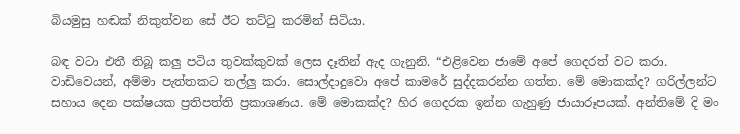බියමුසු හඬක් නිකුත්වන සේ ඊට තට්ටු කරමින් සිටියා.

බඳ වටා එතී තිබූ කලු පටිය තුවක්කුවක් ලෙස දෑතින් ඇද ගැනුනි. “එළිවෙන ජාමේ අපේ ගෙදරත් වට කරා. වාඩිවෙයන්, අම්මා පැත්තකට තල්ලු කරා. සොල්දාදුවො අපේ කාමරේ සුද්දකරන්න ගත්ත. මේ මොකක්ද? ගරිල්ලන්ට සහාය දෙන පක්ෂයක ප්‍රතිපත්ති ප්‍රකාශණය. මේ මොකක්ද? හිර ගෙදරක ඉන්න ගැහුණු ජායාරූපයක්. අන්තිමේ දි මං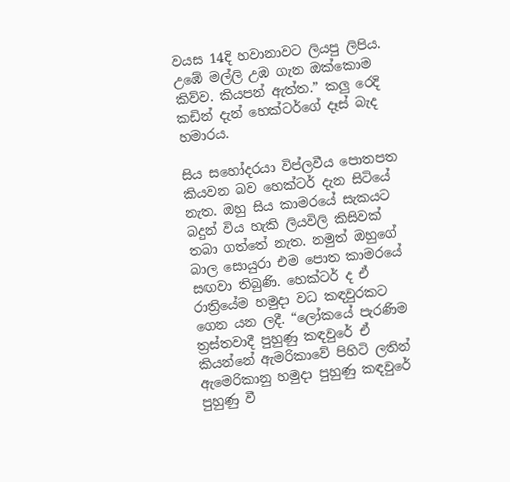වයස 14දි හවානාවට ලියපු ලිපිය. උඹේ මල්ලි උඹ ගැන ඔක්කොම කිව්ව. කියපන් ඇත්ත.” කලු රෙදි කඩින් දැන් හෙක්ටර්ගේ දෑස් බැද හමාරය.

සිය සහෝදරයා විප්ලවීය පොතපත කියවන බව හෙක්ටර් දැන සිටියේ නැත. ඔහු සිය කාමරයේ සැකයට බදුන් විය හැකි ලියවිලි කිසිවක් තබා ගත්තේ නැත. නමුත් ඔහුගේ බාල සොයුරා එම පොත කාමරයේ සඟවා තිබුණි. හෙක්ටර් ද ඒ රාත්‍රියේම හමුදා වධ කඳවුරකට ගෙන යන ලදී. “ලෝකයේ පැරණිම ත්‍රස්තවාදී පුහුණු කඳවුරේ ඒ කියන්නේ ඇමරිකාවේ පිහිටි ලතින් ඇමෙරිකානු හමුදා පුහුණු කඳවුරේ පුහුණු වී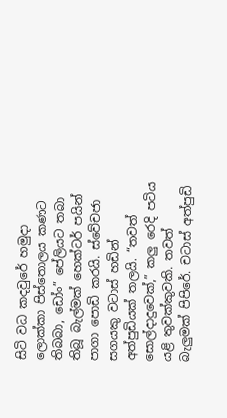සිටි වධ කදවුරේ හමුදා ලොක්කා පිස්තොලය කණට තිබබා, ඩෝං” පේලියට තබා තිබූ බැල්මක් හෙක්ටර් පයින් පාගා පොඩි කරයි. ස්වේචජා සගයකු වටාස් හඩින් අත්පුඩියක් තලයි. “තවත් සොල්දාදුවෙක්,” කලු රෙදි පටිය යළි තුවක්කුවකි. තවත් බැලුමක් පිපිරේ. චටාස් අත්පුඩි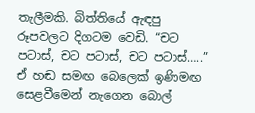තැලීමකි. බිත්තියේ ඇඳපු රූපවලට දිගටම වෙඩි. “චට පටාස්, චට පටාස්, චට පටාස්…..” ඒ හඬ සමඟ බෙලෙක් ඉණිමඟ සෙළවීමෙන් නැගෙන බොල්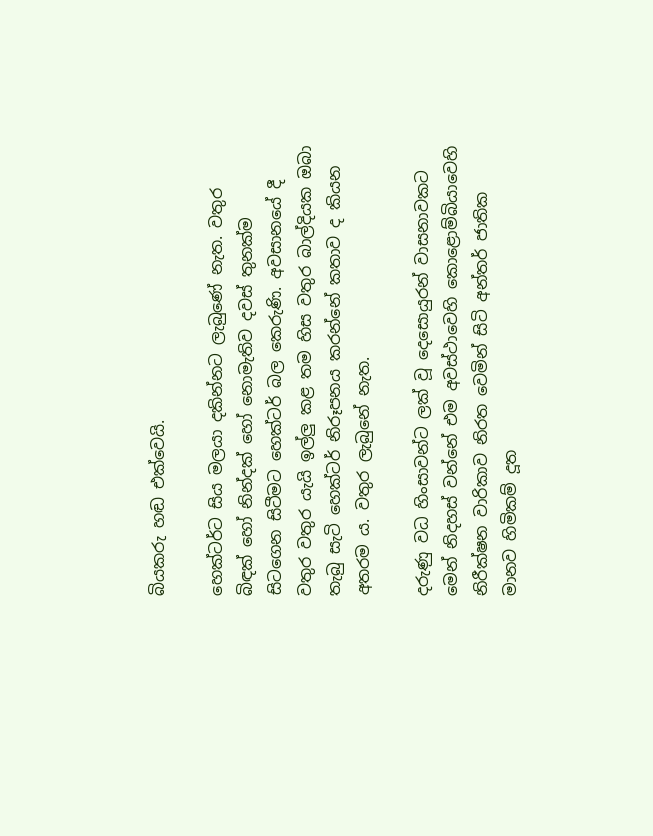බියකරු හඬ එක්වෙයි.

හෙක්ටර්ට සිය මලයා දකින්නට ලැබුණේ නැත. වතුර බිඳක් හෝ නින්දක් හෝ නොමැතිව දවස් තුනක්ම සිටගෙන සිටීමට හෙක්ටර් බල කෙරුණි. අවසානයේ දී වතුර වතුර යැයි ඉල්ලු කළ තම හිස වතුර බාල්දියක ඔබා තැබු සැටි හෙක්ටර් නිරූපනය කරන්නේ කතාව ද කියන අතරම ය. වතුර ලැබුනේ නැත.

දරුණු වධ හිංසාවන්ට ලක් වූ දෙසොයුරන් වාසනාවකට මෙන් නිදහස් වන්නේ එම අවස්ථාවෙහි කොළොම්බියාවෙහි නිරීක්ෂන වාරිකාව නිරත වෙමින් සිටි අන්තර් ජාතික මානව හිමිකම් දූත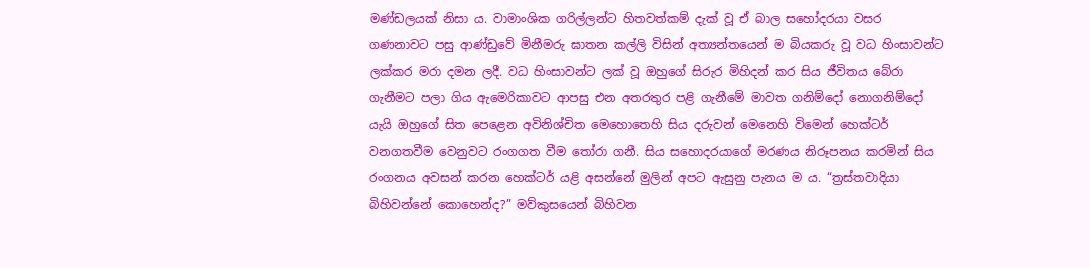මණ්ඩලයක් නිසා ය. වාමාංශික ගරිල්ලන්ට හිතවත්කම් දැක් වූ ඒ බාල සහෝදරයා වසර ගණනාවට පසු ආණ්ඩුවේ මිනීමරු ඝාතන කල්ලි විසින් අත්‍යන්තයෙන් ම බියකරු වූ වධ හිංසාවන්ට ලක්කර මරා දමන ලදී. වධ හිංසාවන්ට ලක් වූ ඔහුගේ සිරුර මිහිදන් කර සිය ජීවිතය බේරා ගැනීමට පලා ගිය ඇමෙරිකාවට ආපසු එන අතරතුර පළි ගැනීමේ මාවත ගනිම්දෝ නොගනිම්දෝ යැයි ඔහුගේ සිත පෙළෙන අවිනිශ්චිත මෙහොතෙහි සිය දරුවන් මෙනෙහි විමෙන් හෙක්ටර් වනගතවීම වෙනුවට රංගගත වීම තෝරා ගනී. සිය සහොදරයාගේ මරණය නිරූපනය කරමින් සිය රංගනය අවසන් කරන හෙක්ටර් යළි අසන්නේ මුලින් අපට ඇසුනු පැනය ම ය. “ත්‍රස්තවාදියා බිහිවන්නේ කොහෙන්ද?” මව්කුසයෙන් බිහිවන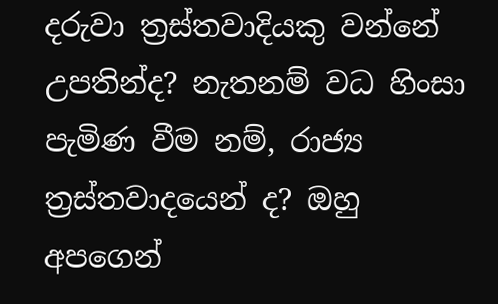දරුවා ත්‍රස්තවාදියකු වන්නේ උපතින්ද? නැතනම් වධ හිංසා පැමිණ වීම නම්, රාජ්‍ය ත්‍රස්තවාදයෙන් ද? ඔහු අපගෙන්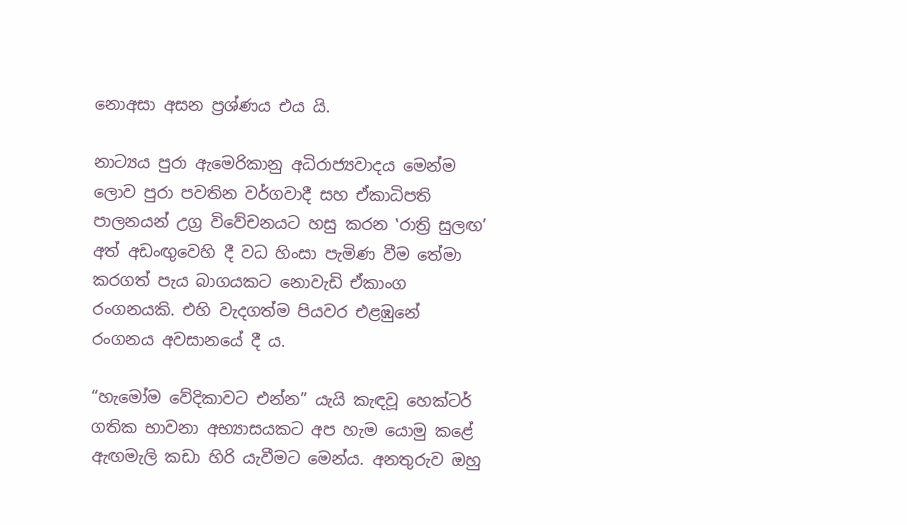නොඅසා අසන ප්‍රශ්ණය එය යි.

නාට්‍යය පුරා ඇමෙරිකානු අධිරාජ්‍යවාදය මෙන්ම ලොව පුරා පවතින වර්ගවාදී සහ ඒකාධිපති පාලනයන් උග්‍ර විවේචනයට හසු කරන ‛රාත්‍රි සුලඟ’ අත් අඩංඟුවෙහි දී වධ හිංසා පැමිණ වීම තේමා කරගත් පැය බාගයකට නොවැඩි ඒකාංග රංගනයකි. එහි වැදගත්ම පියවර එළඹුනේ රංගනය අවසානයේ දී ය.

“හැමෝම වේදිකාවට එන්න” යැයි කැඳවූ හෙක්ටර් ගතික භාවනා අභ්‍යාසයකට අප හැම යොමු කළේ ඇඟමැලි කඩා හිරි යැවීමට මෙන්ය. අනතුරුව ඔහු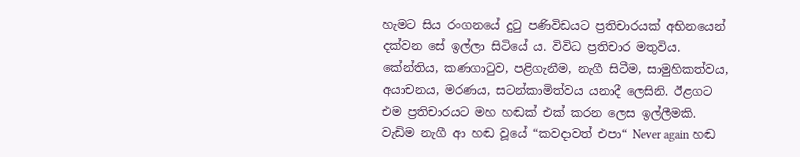හැමට සිය රංගනයේ දුටු පණිවිඩයට ප්‍රතිචාරයක් අභිනයෙන් දක්වන සේ ඉල්ලා සිටියේ ය. විවිධ ප්‍රතිචාර මතුවිය. කේන්තිය, කණගාටුව, පළිගැනීම, නැගී සිටීම, සාමුහිකත්වය, අයාචනය, මරණය, සටන්කාමිත්වය යනාදී ලෙසිනි. ඊළගට එම ප්‍රතිචාරයට මහ හඬක් එක් කරන ලෙස ඉල්ලීමකි. වැඩිම නැගී ආ හඬ වූයේ “කවදාවත් එපා“ Never again හඬ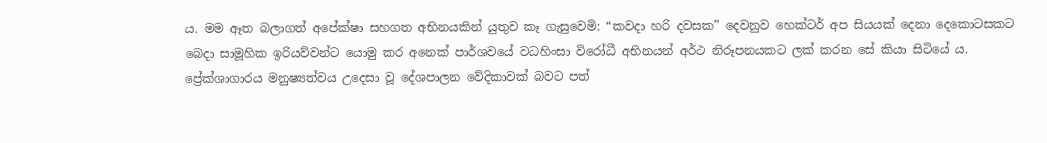ය. මම ඈත බලාගත් අපේක්ෂා සහගත අභිනයකින් යුතුව කෑ ගැසුවෙමි: “කවදා හරි දවසක” දෙවනුව හෙක්ටර් අප සියයක් දෙනා දෙකොටසකට බෙදා සාමූහික ඉරියව්වන්ට යොමු කර අනෙක් පාර්ශවයේ වධහිංසා විරෝධී අභිනයන් අර්ථ නිරූපනයකට ලක් කරන සේ කියා සිටියේ ය. ප්‍රේක්ශාගාරය මනුෂ්‍යත්වය උදෙසා වූ දේශපාලන වේදිකාවක් බවට පත්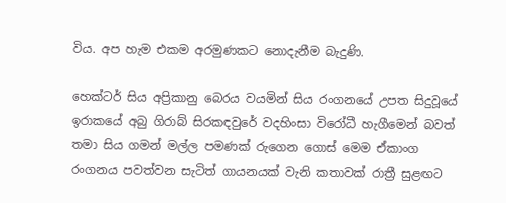විය. අප හැම එකම අරමුණකට නොදැනීම බැදුණි.

හෙක්ටර් සිය අප්‍රිකානු බෙරය වයමින් සිය රංගනයේ උපත සිදුවූයේ ඉරාකයේ අබු ගිරාබ් සිරකඳවුරේ වදහිංසා විරෝධී හැගීමෙන් බවත් තමා සිය ගමන් මල්ල පමණක් රුගෙන ගොස් මෙම ඒකාංග රංගනය පවත්වන සැටිත් ගායනයක් වැනි කතාවක් රාත්‍රී සුළඟට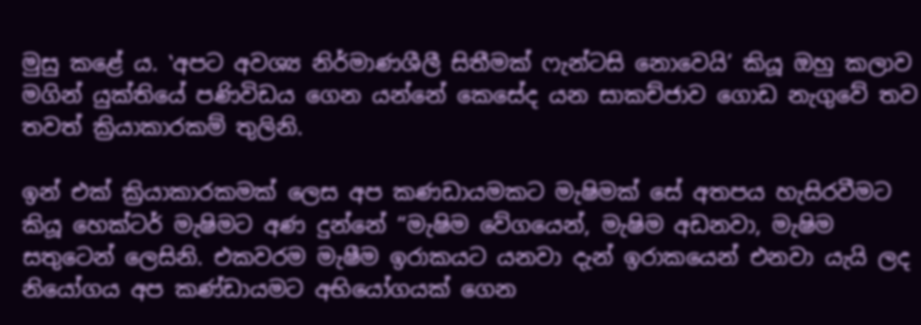මුසු කළේ ය. ‛අපට අවශ්‍ය නිර්මාණශීලී සිතීමක් ෆැන්ටසි නොවෙයි’ කියූ ඔහු කලාව මගින් යුක්තියේ පණිවිඩය ගෙන යන්නේ කෙසේද යන සාකච්ජාව ගොඩ නැගුවේ තව තවත් ක්‍රියාකාරකම් තුලිනි.

ඉන් එක් ක්‍රියාකාරකමක් ලෙස අප කණඩායමකට මැෂිමක් සේ අතපය හැසිරවීමට කියූ හෙක්ටර් මැෂිමට අණ දුන්නේ “මැෂිම වේගයෙන්, මැෂිම අඩනවා, මැෂිම සතුටෙන් ලෙසිනි. එකවරම මැෂීම ඉරාකයට යනවා දැන් ඉරාකයෙන් එනවා යැයි ලද නියෝගය අප කණ්ඩායමට අභියෝගයක් ගෙන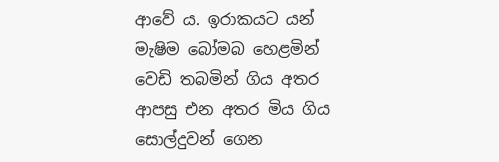ආවේ ය. ඉරාකයට යන් මැෂිම බෝමබ හෙළමින් වෙඩි තබමින් ගිය අතර ආපසු එන අතර මිය ගිය සොල්දුවන් ගෙන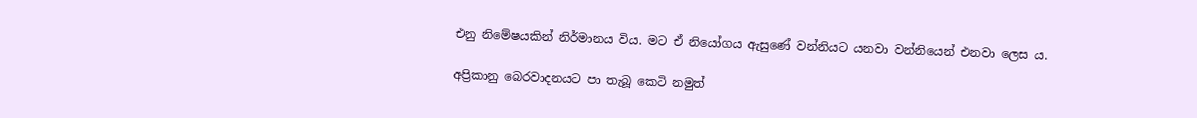එනු නිමේෂයකින් නිර්මානය විය. මට ඒ නියෝගය ඇසුණේ වන්නියට යනවා වන්නියෙන් එනවා ලෙස ය.

අප්‍රිකානු බෙරවාදනයට පා තැබූ කෙටි නමුත්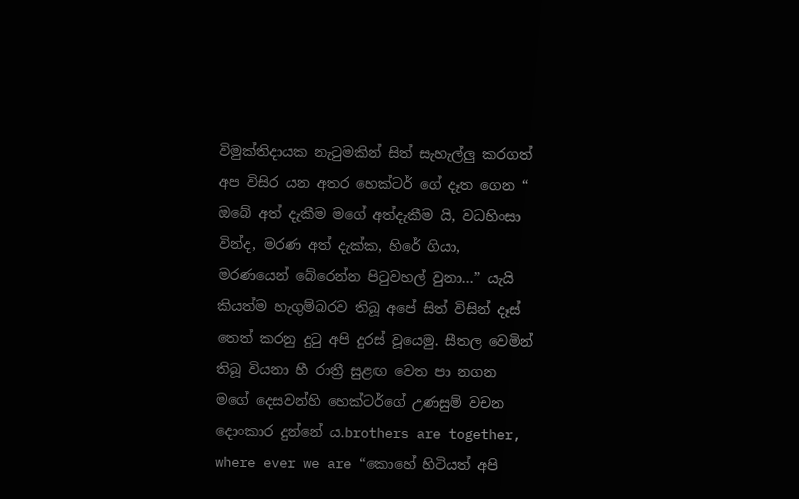විමුක්තිදායක නැටුමකින් සිත් සැහැල්ලු කරගත් අප විසිර යන අතර හෙක්ටර් ගේ දෑත ගෙන “ ඔබේ අත් දැකීම මගේ අත්දැකීම යි, වධහිංසා වින්ද, මරණ අත් දැක්ක, හිරේ ගියා, මරණයෙන් බේරෙන්න පිටුවහල් වුනා…” යැයි කියත්ම හැගුම්බරව තිබූ අපේ සිත් විසින් දෑස් තෙත් කරනු දුටු අපි දුරස් වූයෙමු. සීතල වෙමින් තිබූ වියනා හී රාත්‍රී සුළඟ වෙත පා නගන මගේ දෙසවන්හි හෙක්ටර්ගේ උණසුම් වචන දොංකාර දුන්නේ ය.brothers are together, where ever we are “කොහේ හිටියත් අපි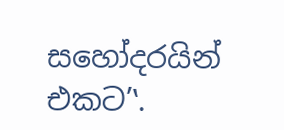සහෝදරයින් එකට’‛.